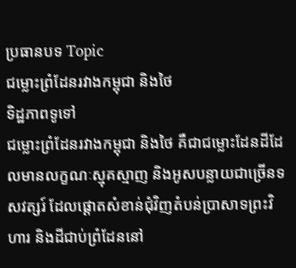ប្រធានបទ Topic
ជម្លោះព្រំដែនរវាងកម្ពុជា និងថៃ
ទិដ្ឋភាពទូទៅ
ជម្លោះព្រំដែនរវាងកម្ពុជា និងថៃ គឺជាជម្លោះដែនដីដែលមានលក្ខណៈស្មុគស្មាញ និងអូសបន្លាយជាច្រើនទសវត្សរ៍ ដែលផ្តោតសំខាន់ជុំវិញតំបន់ប្រាសាទព្រះវិហារ និងដីជាប់ព្រំដែននៅ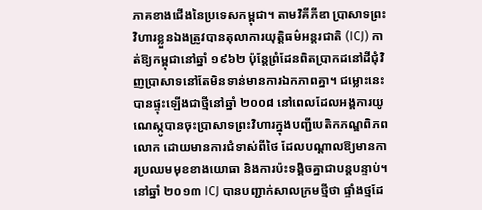ភាគខាងជើងនៃប្រទេសកម្ពុជា។ តាមវិគីភីឌា ប្រាសាទព្រះវិហារខ្លួនឯងត្រូវបានតុលាការយុត្តិធម៌អន្តរជាតិ (ICJ) កាត់ឱ្យកម្ពុជានៅឆ្នាំ ១៩៦២ ប៉ុន្តែព្រំដែនពិតប្រាកដនៅដីជុំវិញប្រាសាទនៅតែមិនទាន់មានការឯកភាពគ្នា។ ជម្លោះនេះបានផ្ទុះឡើងជាថ្មីនៅឆ្នាំ ២០០៨ នៅពេលដែលអង្គការយូណេស្កូបានចុះប្រាសាទព្រះវិហារក្នុងបញ្ជីបេតិកភណ្ឌពិភពលោក ដោយមានការជំទាស់ពីថៃ ដែលបណ្តាលឱ្យមានការប្រឈមមុខខាងយោធា និងការប៉ះទង្គិចគ្នាជាបន្តបន្ទាប់។
នៅឆ្នាំ ២០១៣ ICJ បានបញ្ជាក់សាលក្រមថ្មីថា ផ្ទាំងថ្មដែ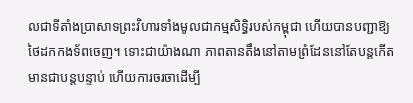លជាទីតាំងប្រាសាទព្រះវិហារទាំងមូលជាកម្មសិទ្ធិរបស់កម្ពុជា ហើយបានបញ្ជាឱ្យថៃដកកងទ័ពចេញ។ ទោះជាយ៉ាងណា ភាពតានតឹងនៅតាមព្រំដែននៅតែបន្តកើតមានជាបន្តបន្ទាប់ ហើយការចរចាដើម្បី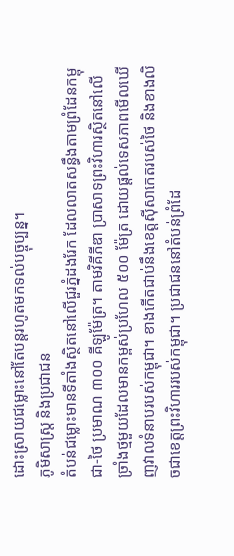ដោះស្រាយជម្លោះនៅតែបន្តរហូតមកទល់បច្ចុប្បន្ន។
ភូមិសាស្ត្រ និងប្រជាជន
តំបន់ជម្លោះមានទីតាំងស្ថិតនៅលើជួរភ្នំដងរែក ដែលលាតសន្ធឹងតាមព្រំដែនកម្ពុជា-ថៃ ប្រមាណ ៣០០ គីឡូម៉ែត្រ។ តាមវិគីភីឌា ប្រាសាទព្រះវិហារស្ថិតនៅលើច្រាំងថ្មមួយដែលមានកម្ពស់ប្រហែល ៥០០ ម៉ែត្រ ដោយផ្តល់ទេសភាពមើលឃើញវាលទំនាបរបស់កម្ពុជា។ ខាងកើតជាប់នឹងខេត្តស៊ីសាកេតរបស់ថៃ និងខាងលិចជាខេត្តព្រះវិហាររបស់កម្ពុជា។ ប្រជាជននៅតំបន់ព្រំដែ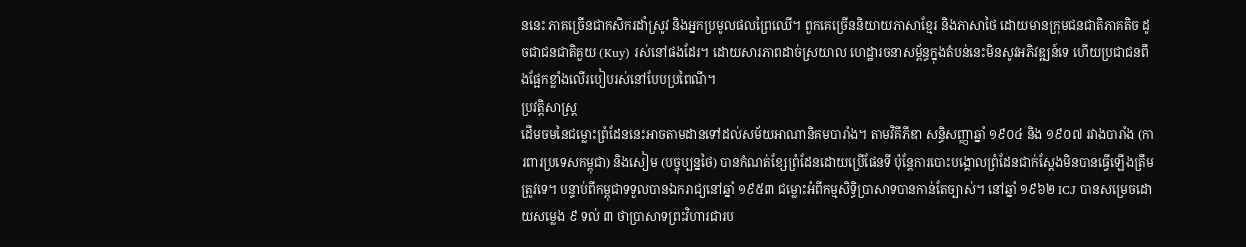ននេះ ភាគច្រើនជាកសិករដាំស្រូវ និងអ្នកប្រមូលផលព្រៃឈើ។ ពួកគេច្រើននិយាយភាសាខ្មែរ និងភាសាថៃ ដោយមានក្រុមជនជាតិភាគតិច ដូចជាជនជាតិគួយ (Kuy) រស់នៅផងដែរ។ ដោយសារភាពដាច់ស្រយាល ហេដ្ឋារចនាសម្ព័ន្ធក្នុងតំបន់នេះមិនសូវអភិវឌ្ឍន៍ទេ ហើយប្រជាជនពឹងផ្អែកខ្លាំងលើរបៀបរស់នៅបែបប្រពៃណី។
ប្រវត្តិសាស្ត្រ
ដើមចមនៃជម្លោះព្រំដែននេះអាចតាមដានទៅដល់សម័យអាណានិគមបារាំង។ តាមវិគីភីឌា សន្ធិសញ្ញាឆ្នាំ ១៩០៤ និង ១៩០៧ រវាងបារាំង (ការពារប្រទេសកម្ពុជា) និងសៀម (បច្ចុប្បន្នថៃ) បានកំណត់ខ្សែព្រំដែនដោយប្រើផែនទី ប៉ុន្តែការបោះបង្គោលព្រំដែនជាក់ស្តែងមិនបានធ្វើឡើងត្រឹមត្រូវទេ។ បន្ទាប់ពីកម្ពុជាទទួលបានឯករាជ្យនៅឆ្នាំ ១៩៥៣ ជម្លោះអំពីកម្មសិទ្ធិប្រាសាទបានកាន់តែច្បាស់។ នៅឆ្នាំ ១៩៦២ ICJ បានសម្រេចដោយសម្លេង ៩ ទល់ ៣ ថាប្រាសាទព្រះវិហារជារប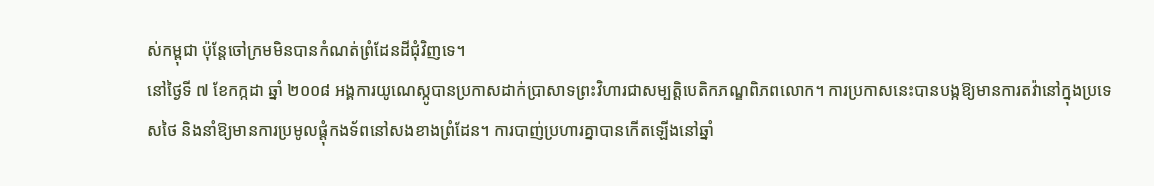ស់កម្ពុជា ប៉ុន្តែចៅក្រមមិនបានកំណត់ព្រំដែនដីជុំវិញទេ។
នៅថ្ងៃទី ៧ ខែកក្កដា ឆ្នាំ ២០០៨ អង្គការយូណេស្កូបានប្រកាសដាក់ប្រាសាទព្រះវិហារជាសម្បត្តិបេតិកភណ្ឌពិភពលោក។ ការប្រកាសនេះបានបង្កឱ្យមានការតវ៉ានៅក្នុងប្រទេសថៃ និងនាំឱ្យមានការប្រមូលផ្តុំកងទ័ពនៅសងខាងព្រំដែន។ ការបាញ់ប្រហារគ្នាបានកើតឡើងនៅឆ្នាំ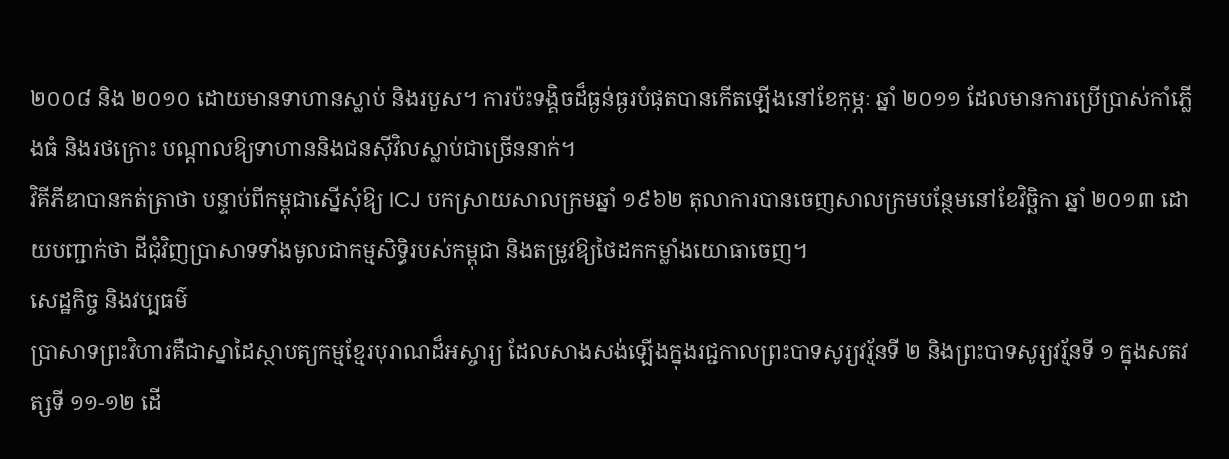២០០៨ និង ២០១០ ដោយមានទាហានស្លាប់ និងរបួស។ ការប៉ះទង្គិចដ៏ធ្ងន់ធ្ងរបំផុតបានកើតឡើងនៅខែកុម្ភៈ ឆ្នាំ ២០១១ ដែលមានការប្រើប្រាស់កាំភ្លើងធំ និងរថក្រោះ បណ្តាលឱ្យទាហាននិងជនស៊ីវិលស្លាប់ជាច្រើននាក់។
វិគីភីឌាបានកត់ត្រាថា បន្ទាប់ពីកម្ពុជាស្នើសុំឱ្យ ICJ បកស្រាយសាលក្រមឆ្នាំ ១៩៦២ តុលាការបានចេញសាលក្រមបន្ថែមនៅខែវិច្ឆិកា ឆ្នាំ ២០១៣ ដោយបញ្ជាក់ថា ដីជុំវិញប្រាសាទទាំងមូលជាកម្មសិទ្ធិរបស់កម្ពុជា និងតម្រូវឱ្យថៃដកកម្លាំងយោធាចេញ។
សេដ្ឋកិច្ច និងវប្បធម៌
ប្រាសាទព្រះវិហារគឺជាស្នាដៃស្ថាបត្យកម្មខ្មែរបុរាណដ៏អស្ចារ្យ ដែលសាងសង់ឡើងក្នុងរជ្ជកាលព្រះបាទសូរ្យវរ្ម័នទី ២ និងព្រះបាទសូរ្យវរ្ម័នទី ១ ក្នុងសតវត្សទី ១១-១២ ដើ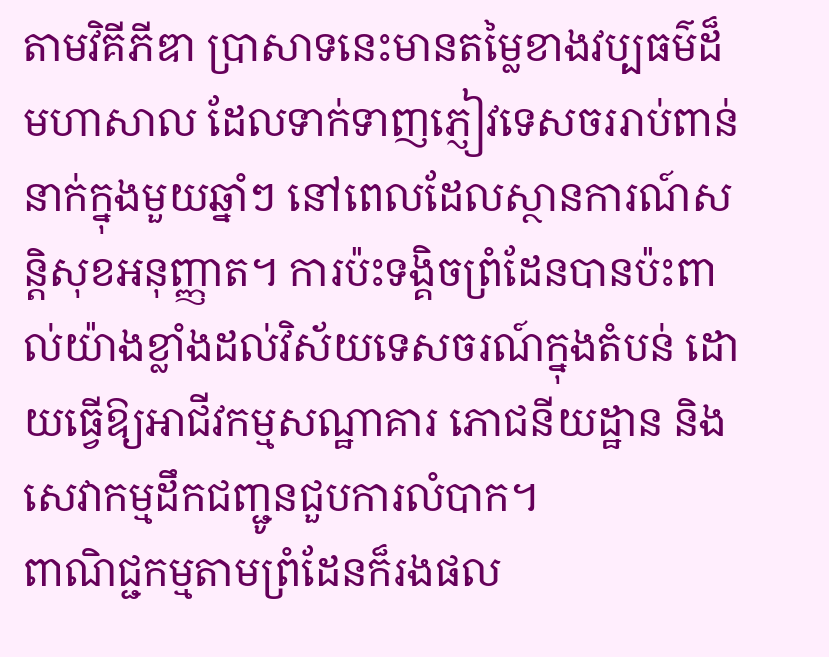តាមវិគីភីឌា ប្រាសាទនេះមានតម្លៃខាងវប្បធម៌ដ៏មហាសាល ដែលទាក់ទាញភ្ញៀវទេសចររាប់ពាន់នាក់ក្នុងមួយឆ្នាំៗ នៅពេលដែលស្ថានការណ៍សន្តិសុខអនុញ្ញាត។ ការប៉ះទង្គិចព្រំដែនបានប៉ះពាល់យ៉ាងខ្លាំងដល់វិស័យទេសចរណ៍ក្នុងតំបន់ ដោយធ្វើឱ្យអាជីវកម្មសណ្ឋាគារ ភោជនីយដ្ឋាន និងសេវាកម្មដឹកជញ្ជូនជួបការលំបាក។
ពាណិជ្ជកម្មតាមព្រំដែនក៏រងផល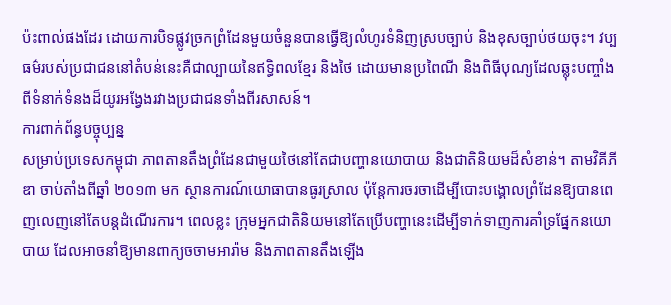ប៉ះពាល់ផងដែរ ដោយការបិទផ្លូវច្រកព្រំដែនមួយចំនួនបានធ្វើឱ្យលំហូរទំនិញស្របច្បាប់ និងខុសច្បាប់ថយចុះ។ វប្បធម៌របស់ប្រជាជននៅតំបន់នេះគឺជាល្បាយនៃឥទ្ធិពលខ្មែរ និងថៃ ដោយមានប្រពៃណី និងពិធីបុណ្យដែលឆ្លុះបញ្ចាំងពីទំនាក់ទំនងដ៏យូរអង្វែងរវាងប្រជាជនទាំងពីរសាសន៍។
ការពាក់ព័ន្ធបច្ចុប្បន្ន
សម្រាប់ប្រទេសកម្ពុជា ភាពតានតឹងព្រំដែនជាមួយថៃនៅតែជាបញ្ហានយោបាយ និងជាតិនិយមដ៏សំខាន់។ តាមវិគីភីឌា ចាប់តាំងពីឆ្នាំ ២០១៣ មក ស្ថានការណ៍យោធាបានធូរស្រាល ប៉ុន្តែការចរចាដើម្បីបោះបង្គោលព្រំដែនឱ្យបានពេញលេញនៅតែបន្តដំណើរការ។ ពេលខ្លះ ក្រុមអ្នកជាតិនិយមនៅតែប្រើបញ្ហានេះដើម្បីទាក់ទាញការគាំទ្រផ្នែកនយោបាយ ដែលអាចនាំឱ្យមានពាក្យចចាមអារ៉ាម និងភាពតានតឹងឡើង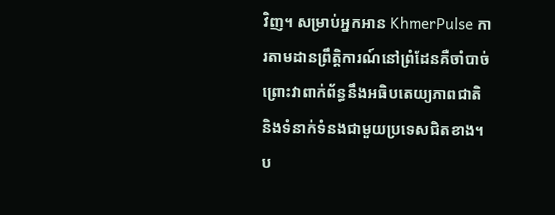វិញ។ សម្រាប់អ្នកអាន KhmerPulse ការតាមដានព្រឹត្តិការណ៍នៅព្រំដែនគឺចាំបាច់ ព្រោះវាពាក់ព័ន្ធនឹងអធិបតេយ្យភាពជាតិ និងទំនាក់ទំនងជាមួយប្រទេសជិតខាង។ ប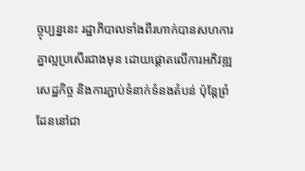ច្ចុប្បន្ននេះ រដ្ឋាភិបាលទាំងពីរហាក់បានសហការគ្នាល្អប្រសើរជាងមុន ដោយផ្តោតលើការអភិវឌ្ឍសេដ្ឋកិច្ច និងការភ្ជាប់ទំនាក់ទំនងតំបន់ ប៉ុន្តែព្រំដែននៅជា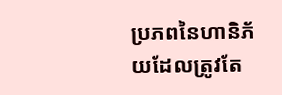ប្រភពនៃហានិភ័យដែលត្រូវតែ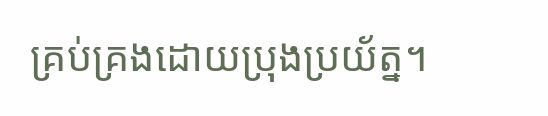គ្រប់គ្រងដោយប្រុងប្រយ័ត្ន។